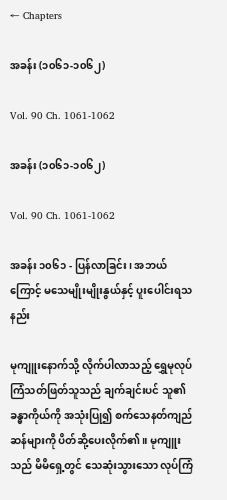← Chapters

အခန်း (၁၀၆၁-၁၀၆၂)

Vol. 90 Ch. 1061-1062

အခန်း (၁၀၆၁-၁၀၆၂)

Vol. 90 Ch. 1061-1062

အခန်း ၁၀၆၁ - ပြန်လာခြင်း၊ အဘယ်ကြောင့် မသေမျိုးမျိုးနွယ်နှင့် ပူးပေါင်းရသနည်း

မုကျူးနောက်သို့ လိုက်ပါလာသည့် ရွှေမုလုပ်ကြံသတ်ဖြတ်သူသည် ချက်ချင်းပင် သူ၏ခန္ဓာကိုယ်ကို အသုံးပြု၍ စက်သေနတ်ကျည်ဆန်များကို ပိတ်ဆို့ပေးလိုက်၏။ မုကျူးသည် မိမိရှေ့တွင် သေဆုံးသွားသော လုပ်ကြံ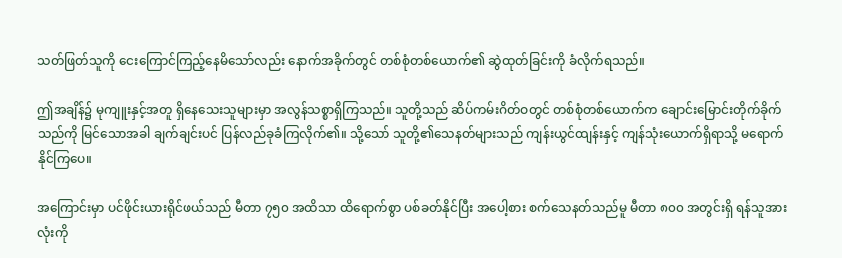သတ်ဖြတ်သူကို ငေးကြောင်ကြည့်နေမိသော်လည်း နောက်အခိုက်တွင် တစ်စုံတစ်ယောက်၏ ဆွဲထုတ်ခြင်းကို ခံလိုက်ရသည်။

ဤအချိန်၌ မုကျူးနှင့်အတူ ရှိနေသေးသူများမှာ အလွန်သစ္စာရှိကြသည်။ သူတို့သည် ဆိပ်ကမ်းဂိတ်ဝတွင် တစ်စုံတစ်ယောက်က ချောင်းမြောင်းတိုက်ခိုက်သည်ကို မြင်သောအခါ ချက်ချင်းပင် ပြန်လည်ခုခံကြလိုက်၏။ သို့သော် သူတို့၏သေနတ်များသည် ကျန်းယွင်ထျန်းနှင့် ကျန်သုံးယောက်ရှိရာသို့ မရောက်နိုင်ကြပေ။

အကြောင်းမှာ ပင်ဖိုင်းယားရိုင်ဖယ်သည် မီတာ ၇၅၀ အထိသာ ထိရောက်စွာ ပစ်ခတ်နိုင်ပြီး အပေါ့စား စက်သေနတ်သည်မူ မီတာ ၈၀၀ အတွင်းရှိ ရန်သူအားလုံးကို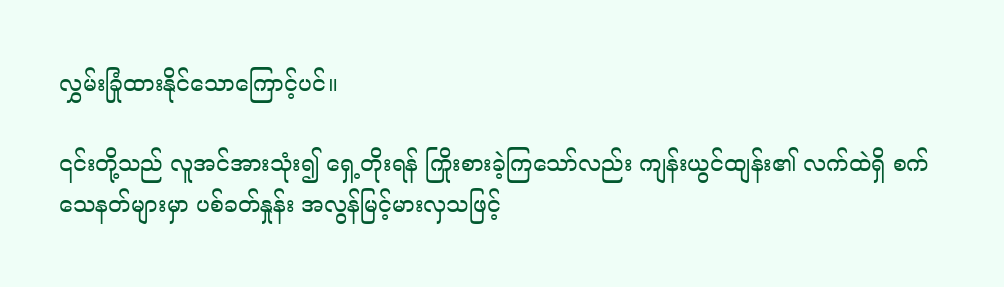လွှမ်းခြုံထားနိုင်သောကြောင့်ပင်။

၎င်းတို့သည် လူအင်အားသုံး၍ ရှေ့တိုးရန် ကြိုးစားခဲ့ကြသော်လည်း ကျန်းယွင်ထျန်း၏ လက်ထဲရှိ စက်သေနတ်များမှာ ပစ်ခတ်နှုန်း အလွန်မြင့်မားလှသဖြင့်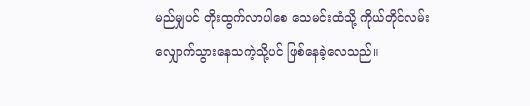မည်မျှပင် တိုးထွက်လာပါစေ သေမင်းထံသို့ ကိုယ်တိုင်လမ်းလျှောက်သွားနေသကဲ့သို့ပင် ဖြစ်နေခဲ့လေသည်။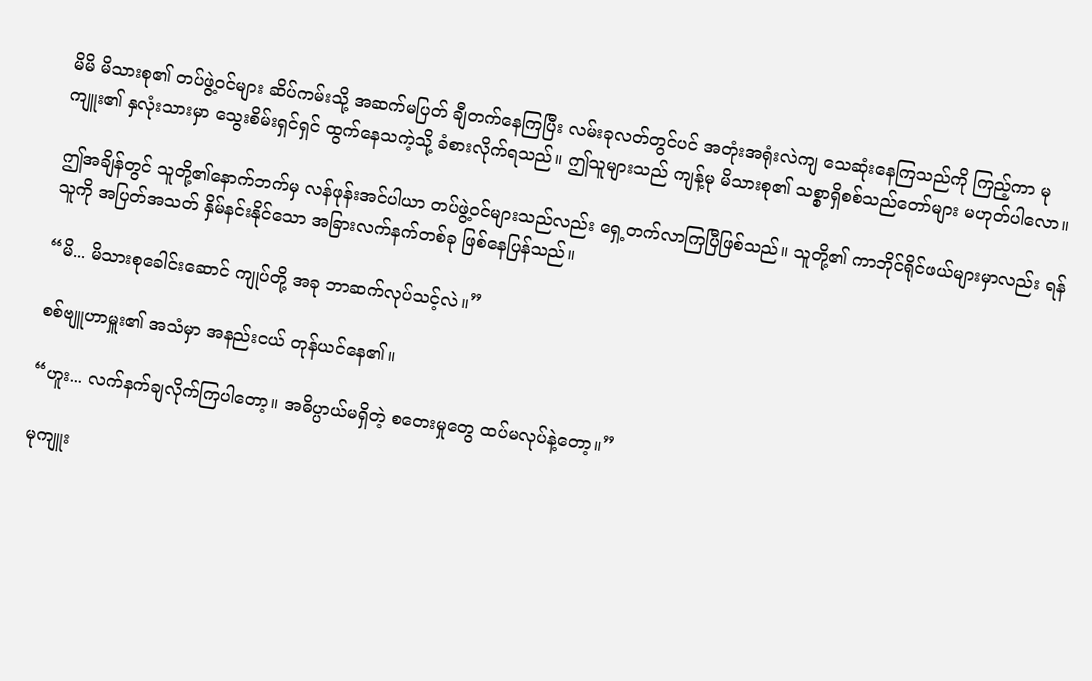မိမိ မိသားစု၏ တပ်ဖွဲ့ဝင်များ ဆိပ်ကမ်းသို့ အဆက်မပြတ် ချီတက်နေကြပြီး လမ်းခုလတ်တွင်ပင် အတုံးအရုံးလဲကျ သေဆုံးနေကြသည်ကို ကြည့်ကာ မုကျူး၏ နှလုံးသားမှာ သွေးစိမ်းရှင်ရှင် ထွက်နေသကဲ့သို့ ခံစားလိုက်ရသည်။ ဤသူများသည် ကျန့်မု မိသားစု၏ သစ္စာရှိစစ်သည်တော်များ မဟုတ်ပါလော။

ဤအချိန်တွင် သူတို့၏နောက်ဘက်မှ လန်ဖုန်းအင်ပါယာ တပ်ဖွဲ့ဝင်များသည်လည်း ရှေ့တက်လာကြပြီဖြစ်သည်။ သူတို့၏ ကာဘိုင်ရိုင်ဖယ်များမှာလည်း ရန်သူကို အပြတ်အသတ် နှိမ်နင်းနိုင်သော အခြားလက်နက်တစ်ခု ဖြစ်နေပြန်သည်။

“မိ... မိသားစုခေါင်းဆောင် ကျုပ်တို့ အခု ဘာဆက်လုပ်သင့်လဲ။”

စစ်ဗျူဟာမှူး၏ အသံမှာ အနည်းငယ် တုန်ယင်နေ၏။

“ဟူး... လက်နက်ချလိုက်ကြပါတော့။ အဓိပ္ပာယ်မရှိတဲ့ စတေးမှုတွေ ထပ်မလုပ်နဲ့တော့။”

မုကျူး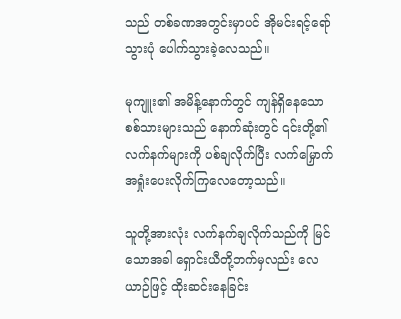သည် တစ်ခဏအတွင်းမှာပင် အိုမင်းရင့်ရော်သွားပုံ ပေါက်သွားခဲ့လေသည်။

မုကျူး၏ အမိန့်နောက်တွင် ကျန်ရှိနေသော စစ်သားများသည် နောက်ဆုံးတွင် ၎င်းတို့၏လက်နက်များကို ပစ်ချလိုက်ပြီး လက်မြှောက် အရှုံးပေးလိုက်ကြလေတော့သည်။

သူတို့အားလုံး လက်နက်ချလိုက်သည်ကို မြင်သောအခါ ရှောင်းယီတို့ဘက်မှလည်း လေယာဉ်ဖြင့် ထိုးဆင်းနေခြင်း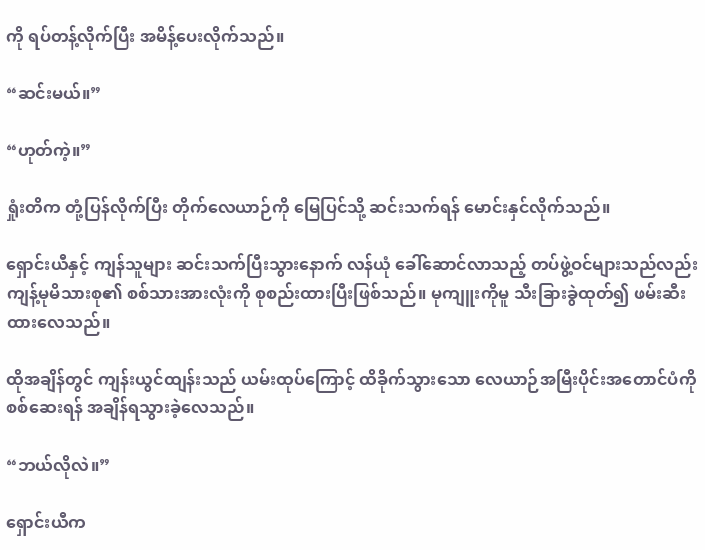ကို ရပ်တန့်လိုက်ပြီး အမိန့်ပေးလိုက်သည်။

“ဆင်းမယ်။”

“ဟုတ်ကဲ့။”

ရှုံးတိက တုံ့ပြန်လိုက်ပြီး တိုက်လေယာဉ်ကို မြေပြင်သို့ ဆင်းသက်ရန် မောင်းနှင်လိုက်သည်။

ရှောင်းယီနှင့် ကျန်သူများ ဆင်းသက်ပြီးသွားနောက် လန်ယုံ ခေါ်ဆောင်လာသည့် တပ်ဖွဲ့ဝင်များသည်လည်း ကျန့်မုမိသားစု၏ စစ်သားအားလုံးကို စုစည်းထားပြီးဖြစ်သည်။ မုကျူးကိုမူ သီးခြားခွဲထုတ်၍ ဖမ်းဆီးထားလေသည်။

ထိုအချိန်တွင် ကျန်းယွင်ထျန်းသည် ယမ်းထုပ်ကြောင့် ထိခိုက်သွားသော လေယာဉ်အမြီးပိုင်းအတောင်ပံကို စစ်ဆေးရန် အချိန်ရသွားခဲ့လေသည်။

“ဘယ်လိုလဲ။”

ရှောင်းယီက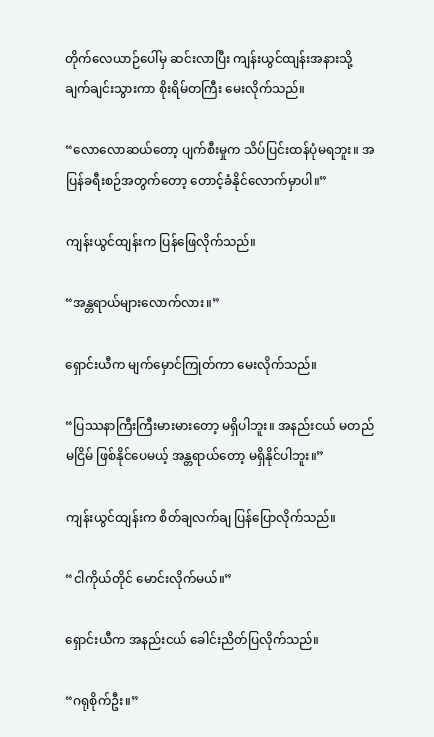တိုက်လေယာဉ်ပေါ်မှ ဆင်းလာပြီး ကျန်းယွင်ထျန်းအနားသို့ ချက်ချင်းသွားကာ စိုးရိမ်တကြီး မေးလိုက်သည်။

“လောလောဆယ်တော့ ပျက်စီးမှုက သိပ်ပြင်းထန်ပုံမရဘူး။ အပြန်ခရီးစဉ်အတွက်တော့ တောင့်ခံနိုင်လောက်မှာပါ။”

ကျန်းယွင်ထျန်းက ပြန်ဖြေလိုက်သည်။

“အန္တရာယ်များလောက်လား။”

ရှောင်းယီက မျက်မှောင်ကြုတ်ကာ မေးလိုက်သည်။

“ပြဿနာကြီးကြီးမားမားတော့ မရှိပါဘူး။ အနည်းငယ် မတည်မငြိမ် ဖြစ်နိုင်ပေမယ့် အန္တရာယ်တော့ မရှိနိုင်ပါဘူး။”

ကျန်းယွင်ထျန်းက စိတ်ချလက်ချ ပြန်ပြောလိုက်သည်။

“ငါကိုယ်တိုင် မောင်းလိုက်မယ်။”

ရှောင်းယီက အနည်းငယ် ခေါင်းညိတ်ပြလိုက်သည်။

“ဂရုစိုက်ဦး။”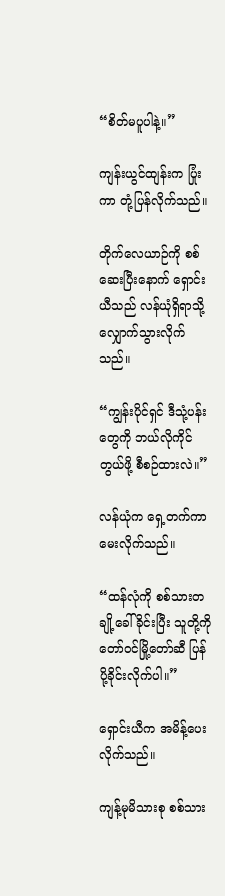“စိတ်မပူပါနဲ့။”

ကျန်းယွင်ထျန်းက ပြုံးကာ တုံ့ပြန်လိုက်သည်။

တိုက်လေယာဉ်ကို စစ်ဆေးပြီးနောက် ရှောင်းယီသည် လန်ယုံရှိရာသို့ လျှောက်သွားလိုက်သည်။

“ကျွန်းပိုင်ရှင် ဒီသုံ့ပန်းတွေကို ဘယ်လိုကိုင်တွယ်ဖို့ စီစဉ်ထားလဲ။”

လန်ယုံက ရှေ့တက်ကာ မေးလိုက်သည်။

“ထန်လုံကို စစ်သားတချို့ခေါ်ခိုင်းပြီး သူတို့ကို တော်ဝင်မြို့တော်ဆီ ပြန်ပို့ခိုင်းလိုက်ပါ။”

ရှောင်းယီက အမိန့်ပေးလိုက်သည်။

ကျန့်မုမိသားစု စစ်သား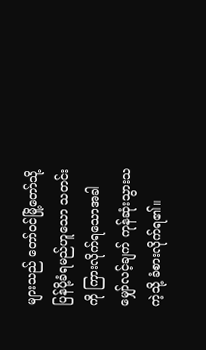များသည် တော်ဝင်မြို့တော်သို့ ပြန်ပို့ခံရမည်ဟူသော သတင်းကို ကြားလိုက်ရသောအခါ မျှော်လင့်ချက် ကုန်ဆုံးသွားသကဲ့သို့ ခံစားလိုက်ရ၏။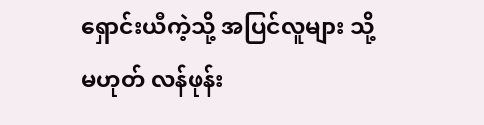ရှောင်းယီကဲ့သို့ အပြင်လူများ သို့မဟုတ် လန်ဖုန်း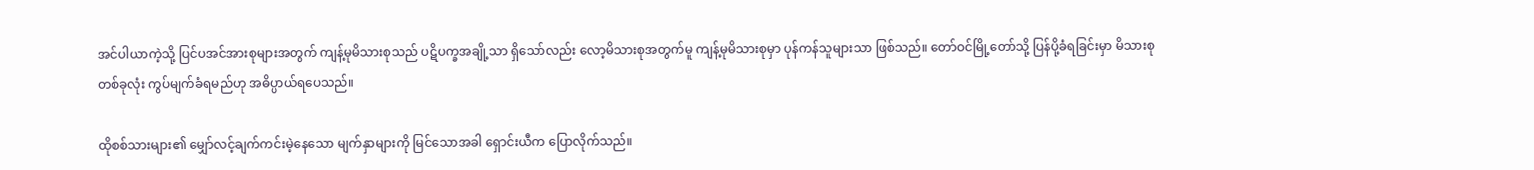အင်ပါယာကဲ့သို့ ပြင်ပအင်အားစုများအတွက် ကျန့်မုမိသားစုသည် ပဋိပက္ခအချို့သာ ရှိသော်လည်း လော့မိသားစုအတွက်မူ ကျန့်မုမိသားစုမှာ ပုန်ကန်သူများသာ ဖြစ်သည်။ တော်ဝင်မြို့တော်သို့ ပြန်ပို့ခံရခြင်းမှာ မိသားစုတစ်ခုလုံး ကွပ်မျက်ခံရမည်ဟု အဓိပ္ပာယ်ရပေသည်။

ထိုစစ်သားများ၏ မျှော်လင့်ချက်ကင်းမဲ့နေသော မျက်နှာများကို မြင်သောအခါ ရှောင်းယီက ပြောလိုက်သည်။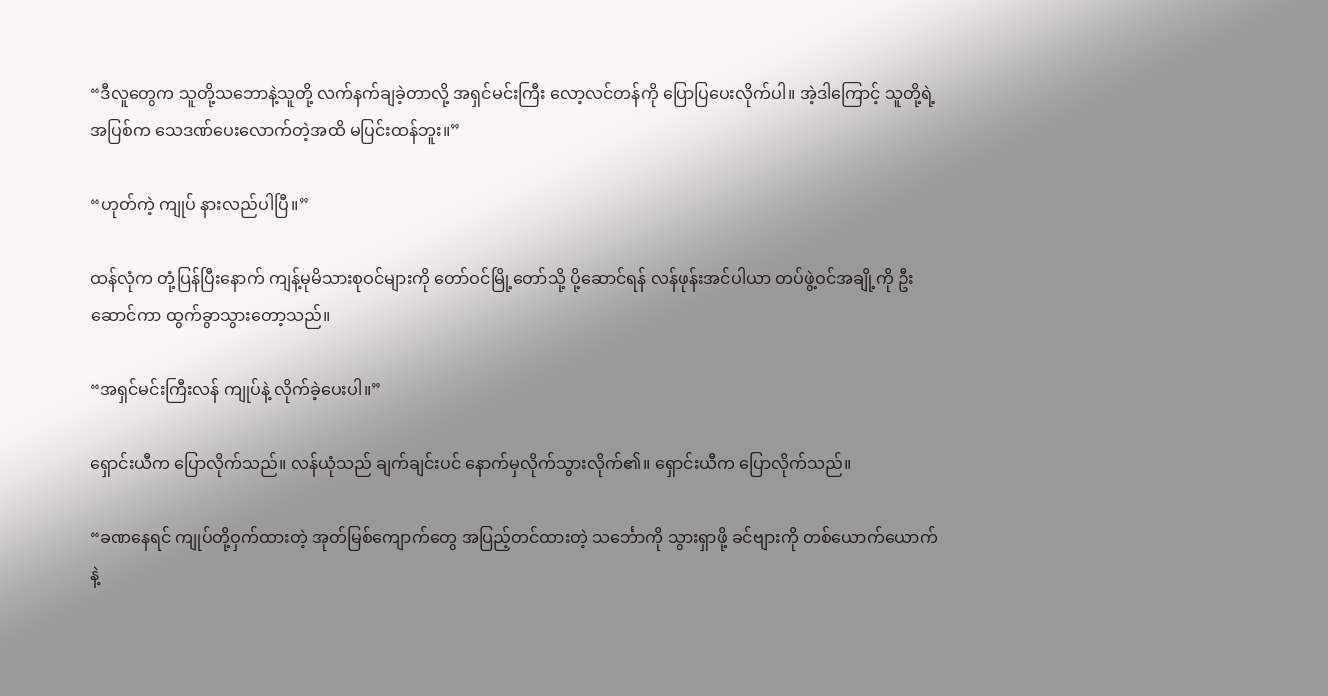“ဒီလူတွေက သူတို့သဘောနဲ့သူတို့ လက်နက်ချခဲ့တာလို့ အရှင်မင်းကြီး လော့လင်တန်ကို ပြောပြပေးလိုက်ပါ။ အဲ့ဒါကြောင့် သူတို့ရဲ့အပြစ်က သေဒဏ်ပေးလောက်တဲ့အထိ မပြင်းထန်ဘူး။”

“ဟုတ်ကဲ့ ကျုပ် နားလည်ပါပြီ။”

ထန်လုံက တုံ့ပြန်ပြီးနောက် ကျန့်မုမိသားစုဝင်များကို တော်ဝင်မြို့တော်သို့ ပို့ဆောင်ရန် လန်ဖုန်းအင်ပါယာ တပ်ဖွဲ့ဝင်အချို့ကို ဦးဆောင်ကာ ထွက်ခွာသွားတော့သည်။

“အရှင်မင်းကြီးလန် ကျုပ်နဲ့ လိုက်ခဲ့ပေးပါ။”

ရှောင်းယီက ပြောလိုက်သည်။ လန်ယုံသည် ချက်ချင်းပင် နောက်မှလိုက်သွားလိုက်၏။ ရှောင်းယီက ပြောလိုက်သည်။

“ခဏနေရင် ကျုပ်တို့ဝှက်ထားတဲ့ အုတ်မြစ်ကျောက်တွေ အပြည့်တင်ထားတဲ့ သင်္ဘောကို သွားရှာဖို့ ခင်ဗျားကို တစ်ယောက်ယောက်နဲ့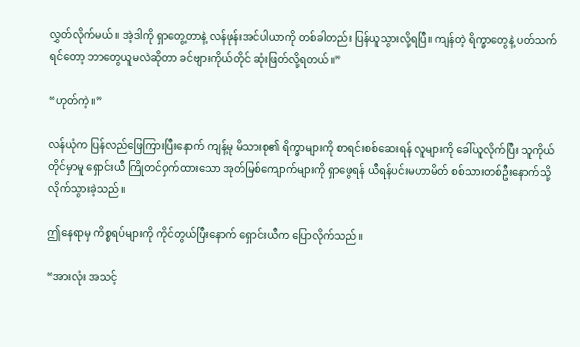လွှတ်လိုက်မယ်။ အဲ့ဒါကို ရှာတွေ့တာနဲ့ လန်ဖုန်းအင်ပါယာကို တစ်ခါတည်း ပြန်ယူသွားလို့ရပြီ။ ကျန်တဲ့ ရိက္ခာတွေနဲ့ ပတ်သက်ရင်တော့ ဘာတွေယူမလဲဆိုတာ ခင်ဗျားကိုယ်တိုင် ဆုံးဖြတ်လို့ရတယ်။”

“ဟုတ်ကဲ့။”

လန်ယုံက ပြန်လည်ဖြေကြားပြီးနောက် ကျန့်မု မိသားစု၏ ရိက္ခာများကို စာရင်းစစ်ဆေးရန် လူများကို ခေါ်ယူလိုက်ပြီး သူကိုယ်တိုင်မှာမူ ရှောင်းယီ ကြိုတင်ဝှက်ထားသော အုတ်မြစ်ကျောက်များကို ရှာဖွေရန် ယီရန်ပင်းမဟာမိတ် စစ်သားတစ်ဦးနောက်သို့ လိုက်သွားခဲ့သည်။

ဤနေရာမှ ကိစ္စရပ်များကို ကိုင်တွယ်ပြီးနောက် ရှောင်းယီက ပြောလိုက်သည်။

“အားလုံး အသင့်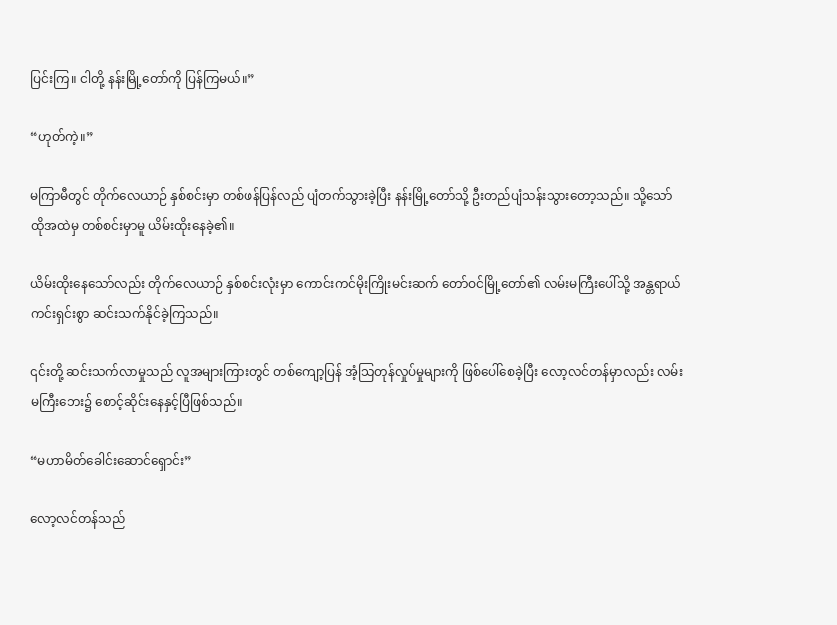ပြင်းကြ။ ငါတို့ နန်းမြို့တော်ကို ပြန်ကြမယ်။”

“ဟုတ်ကဲ့။”

မကြာမီတွင် တိုက်လေယာဉ် နှစ်စင်းမှာ တစ်ဖန်ပြန်လည် ပျံတက်သွားခဲ့ပြီး နန်းမြို့တော်သို့ ဦးတည်ပျံသန်းသွားတော့သည်။ သို့သော် ထိုအထဲမှ တစ်စင်းမှာမူ ယိမ်းထိုးနေခဲ့၏။

ယိမ်းထိုးနေသော်လည်း တိုက်လေယာဉ် နှစ်စင်းလုံးမှာ ကောင်းကင်မိုးကြိုးမင်းဆက် တော်ဝင်မြို့တော်၏ လမ်းမကြီးပေါ်သို့ အန္တရာယ်ကင်းရှင်းစွာ ဆင်းသက်နိုင်ခဲ့ကြသည်။

၎င်းတို့ ဆင်းသက်လာမှုသည် လူအများကြားတွင် တစ်ကျော့ပြန် အံ့သြတုန်လှုပ်မှုများကို ဖြစ်ပေါ်စေခဲ့ပြီး လော့လင်တန်မှာလည်း လမ်းမကြီးဘေး၌ စောင့်ဆိုင်းနေနှင့်ပြီဖြစ်သည်။

“မဟာမိတ်ခေါင်းဆောင်ရှောင်း”

လော့လင်တန်သည်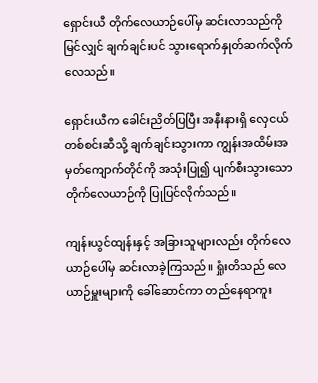ရှောင်းယီ တိုက်လေယာဉ်ပေါ်မှ ဆင်းလာသည်ကို မြင်လျှင် ချက်ချင်းပင် သွားရောက်နှုတ်ဆက်လိုက်လေသည်။

ရှောင်းယီက ခေါင်းညိတ်ပြပြီး အနီးနားရှိ လှေငယ်တစ်စင်းဆီသို့ ချက်ချင်းသွားကာ ကျွန်းအထိမ်းအမှတ်ကျောက်တိုင်ကို အသုံးပြု၍ ပျက်စီးသွားသော တိုက်လေယာဉ်ကို ပြုပြင်လိုက်သည်။

ကျန်းယွင်ထျန်းနှင့် အခြားသူများလည်း တိုက်လေယာဉ်ပေါ်မှ ဆင်းလာခဲ့ကြသည်။ ရှုံးတိသည် လေယာဉ်မှူးများကို ခေါ်ဆောင်ကာ တည်နေရာကူး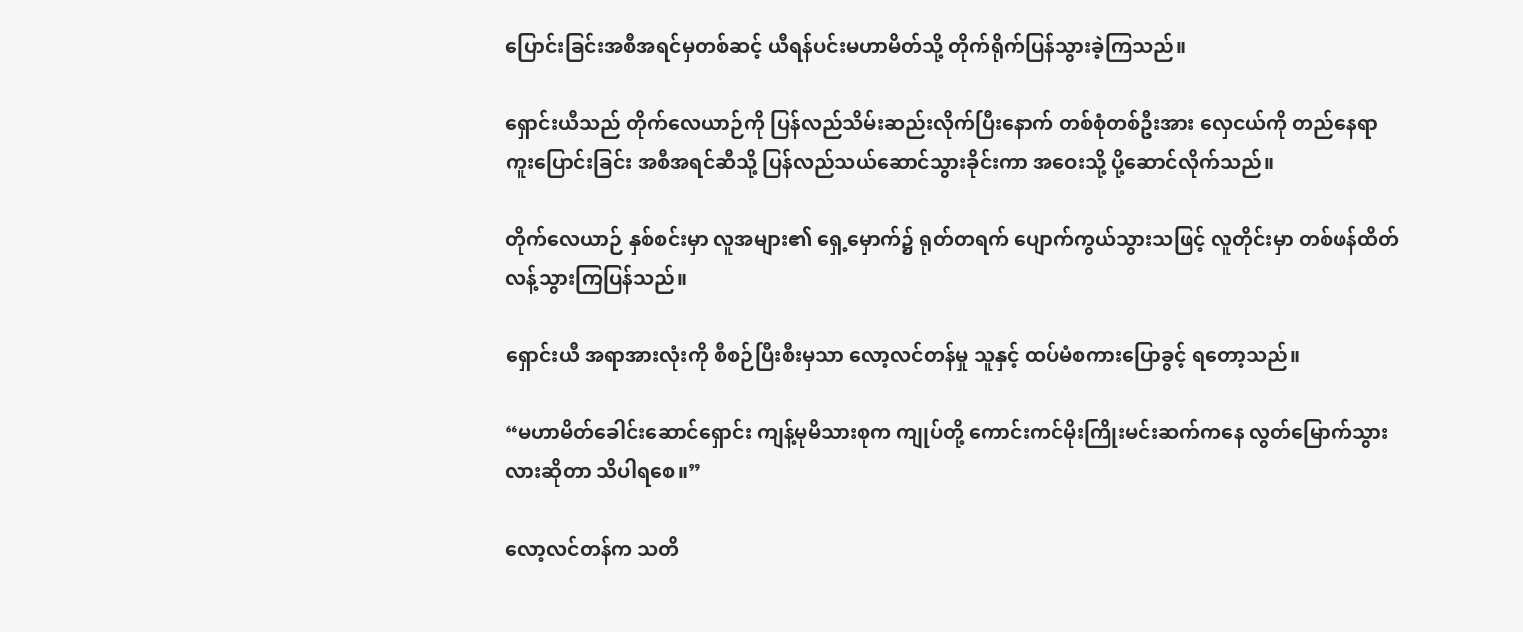ပြောင်းခြင်းအစီအရင်မှတစ်ဆင့် ယီရန်ပင်းမဟာမိတ်သို့ တိုက်ရိုက်ပြန်သွားခဲ့ကြသည်။

ရှောင်းယီသည် တိုက်လေယာဉ်ကို ပြန်လည်သိမ်းဆည်းလိုက်ပြီးနောက် တစ်စုံတစ်ဦးအား လှေငယ်ကို တည်နေရာကူးပြောင်းခြင်း အစီအရင်ဆီသို့ ပြန်လည်သယ်ဆောင်သွားခိုင်းကာ အဝေးသို့ ပို့ဆောင်လိုက်သည်။

တိုက်လေယာဉ် နှစ်စင်းမှာ လူအများ၏ ရှေ့မှောက်၌ ရုတ်တရက် ပျောက်ကွယ်သွားသဖြင့် လူတိုင်းမှာ တစ်ဖန်ထိတ်လန့်သွားကြပြန်သည်။

ရှောင်းယီ အရာအားလုံးကို စီစဉ်ပြီးစီးမှသာ လော့လင်တန်မှု သူနှင့် ထပ်မံစကားပြောခွင့် ရတော့သည်။

“မဟာမိတ်ခေါင်းဆောင်ရှောင်း ကျန့်မုမိသားစုက ကျုပ်တို့ ကောင်းကင်မိုးကြိုးမင်းဆက်ကနေ လွတ်မြောက်သွားလားဆိုတာ သိပါရစေ။”

လော့လင်တန်က သတိ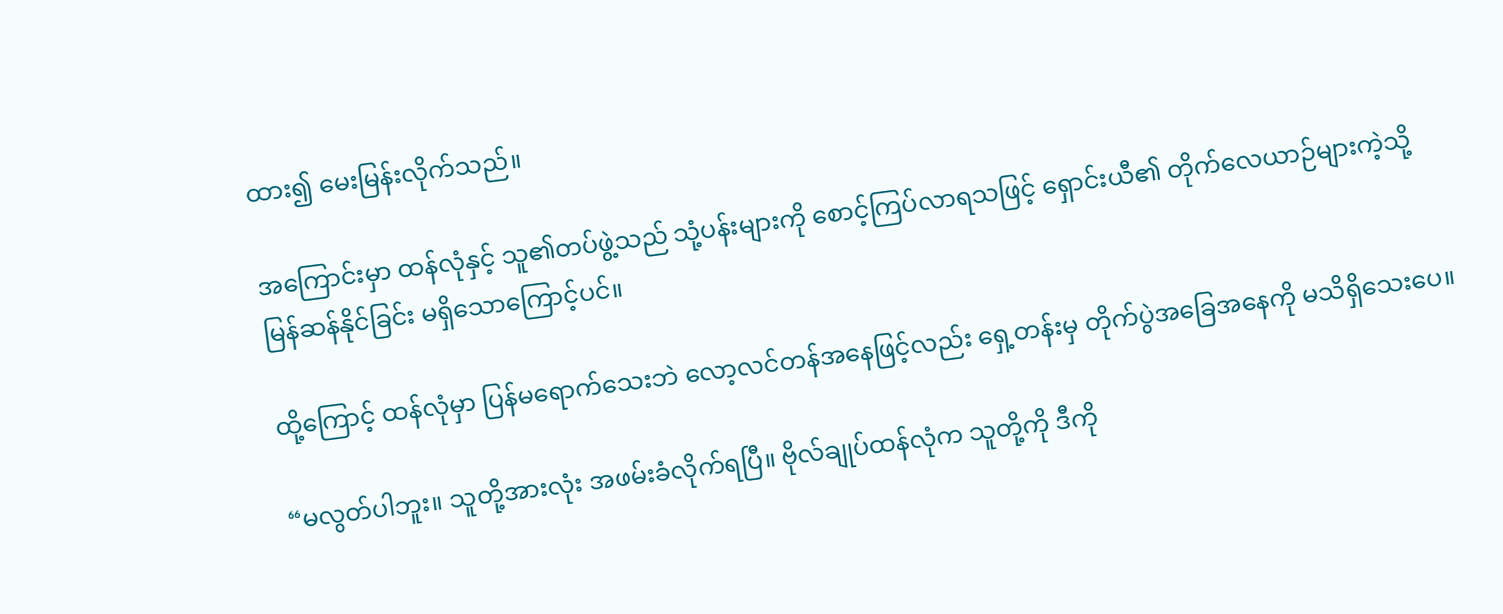ထား၍ မေးမြန်းလိုက်သည်။

အကြောင်းမှာ ထန်လုံနှင့် သူ၏တပ်ဖွဲ့သည် သုံ့ပန်းများကို စောင့်ကြပ်လာရသဖြင့် ရှောင်းယီ၏ တိုက်လေယာဉ်များကဲ့သို့ မြန်ဆန်နိုင်ခြင်း မရှိသောကြောင့်ပင်။

ထို့ကြောင့် ထန်လုံမှာ ပြန်မရောက်သေးဘဲ လော့လင်တန်အနေဖြင့်လည်း ရှေ့တန်းမှ တိုက်ပွဲအခြေအနေကို မသိရှိသေးပေ။

“မလွတ်ပါဘူး။ သူတို့အားလုံး အဖမ်းခံလိုက်ရပြီ။ ဗိုလ်ချုပ်ထန်လုံက သူတို့ကို ဒီကို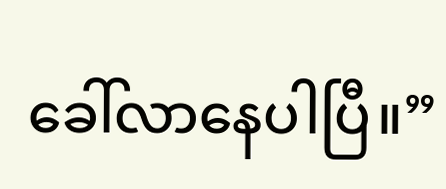ခေါ်လာနေပါပြီ။”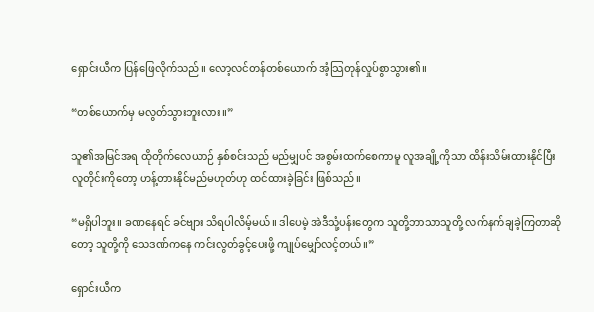ရှောင်းယီက ပြန်ဖြေလိုက်သည်။ လော့လင်တန်တစ်ယောက် အံ့သြတုန်လှုပ်စွာသွား၏။

“တစ်ယောက်မှ မလွတ်သွားဘူးလား။”

သူ၏အမြင်အရ ထိုတိုက်လေယာဉ် နှစ်စင်းသည် မည်မျှပင် အစွမ်းထက်စေကာမူ လူအချို့ကိုသာ ထိန်းသိမ်းထားနိုင်ပြီး လူတိုင်းကိုတော့ ဟန့်တားနိုင်မည်မဟုတ်ဟု ထင်ထားခဲ့ခြင်း ဖြစ်သည်။

“မရှိပါဘူး။ ခဏနေရင် ခင်ဗျား သိရပါလိမ့်မယ်။ ဒါပေမဲ့ အဲဒီသုံ့ပန်းတွေက သူတို့ဘာသာသူတို့ လက်နက်ချခဲ့ကြတာဆိုတော့ သူတို့ကို သေဒဏ်ကနေ ကင်းလွတ်ခွင့်ပေးဖို့ ကျုပ်မျှော်လင့်တယ်။”

ရှောင်းယီက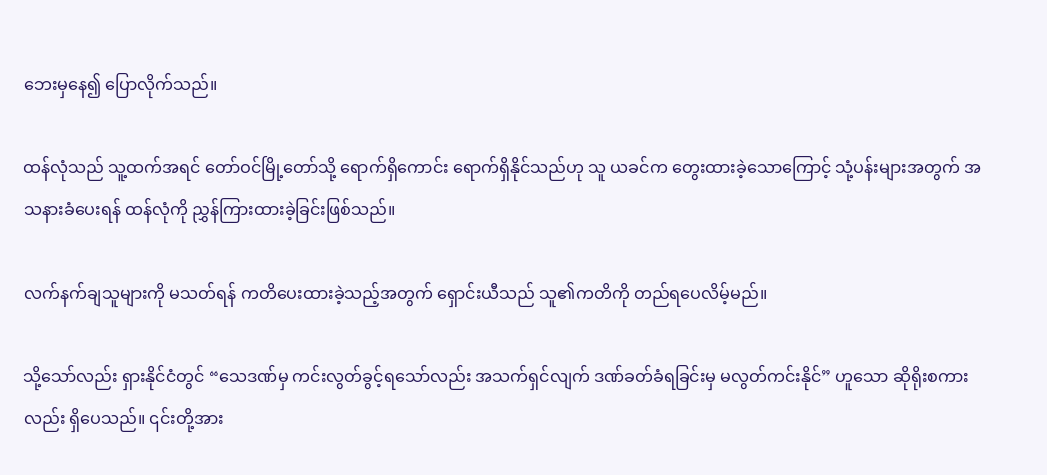ဘေးမှနေ၍ ပြောလိုက်သည်။

ထန်လုံသည် သူ့ထက်အရင် တော်ဝင်မြို့တော်သို့ ရောက်ရှိကောင်း ရောက်ရှိနိုင်သည်ဟု သူ ယခင်က တွေးထားခဲ့သောကြောင့် သုံ့ပန်းများအတွက် အသနားခံပေးရန် ထန်လုံကို ညွှန်ကြားထားခဲ့ခြင်းဖြစ်သည်။

လက်နက်ချသူများကို မသတ်ရန် ကတိပေးထားခဲ့သည့်အတွက် ရှောင်းယီသည် သူ၏ကတိကို တည်ရပေလိမ့်မည်။

သို့သော်လည်း ရှားနိုင်ငံတွင် “သေဒဏ်မှ ကင်းလွတ်ခွင့်ရသော်လည်း အသက်ရှင်လျက် ဒဏ်ခတ်ခံရခြင်းမှ မလွတ်ကင်းနိုင်” ဟူသော ဆိုရိုးစကားလည်း ရှိပေသည်။ ၎င်းတို့အား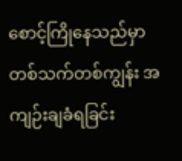စောင့်ကြိုနေသည်မှာ တစ်သက်တစ်ကျွန်း အကျဉ်းချခံရခြင်း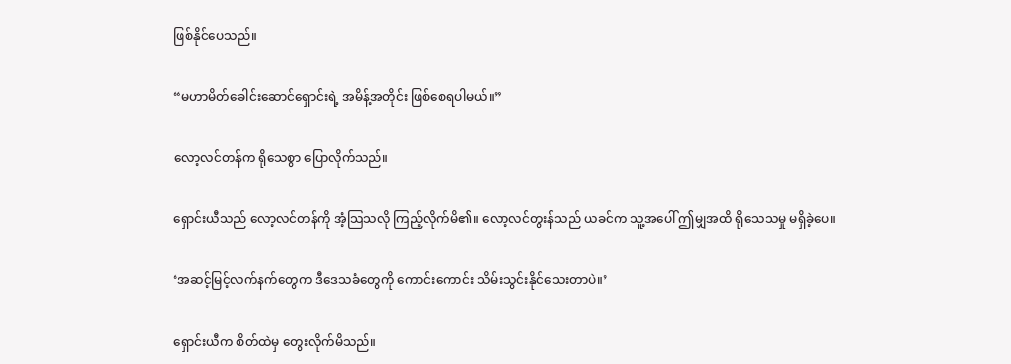ဖြစ်နိုင်ပေသည်။

“မဟာမိတ်ခေါင်းဆောင်ရှောင်းရဲ့ အမိန့်အတိုင်း ဖြစ်စေရပါမယ်။”

လော့လင်တန်က ရိုသေစွာ ပြောလိုက်သည်။

ရှောင်းယီသည် လော့လင်တန်ကို အံ့သြသလို ကြည့်လိုက်မိ၏။ လော့လင်တွးန်သည် ယခင်က သူ့အပေါ် ဤမျှအထိ ရိုသေသမှု မရှိခဲ့ပေ။

‘အဆင့်မြင့်လက်နက်တွေက ဒီဒေသခံတွေကို ကောင်းကောင်း သိမ်းသွင်းနိုင်သေးတာပဲ။’

ရှောင်းယီက စိတ်ထဲမှ တွေးလိုက်မိသည်။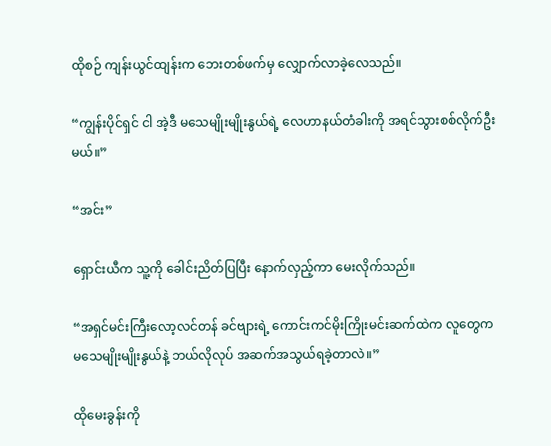ထိုစဉ် ကျန်းယွင်ထျန်းက ဘေးတစ်ဖက်မှ လျှောက်လာခဲ့လေသည်။

“ကျွန်းပိုင်ရှင် ငါ အဲ့ဒီ မသေမျိုးမျိုးနွယ်ရဲ့ လေဟာနယ်တံခါးကို အရင်သွားစစ်လိုက်ဦးမယ်။”

“အင်း”

ရှောင်းယီက သူ့ကို ခေါင်းညိတ်ပြပြီး နောက်လှည့်ကာ မေးလိုက်သည်။

“အရှင်မင်းကြီးလော့လင်တန် ခင်ဗျားရဲ့ ကောင်းကင်မိုးကြိုးမင်းဆက်ထဲက လူတွေက မသေမျိုးမျိုးနွယ်နဲ့ ဘယ်လိုလုပ် အဆက်အသွယ်ရခဲ့တာလဲ။”

ထိုမေးခွန်းကို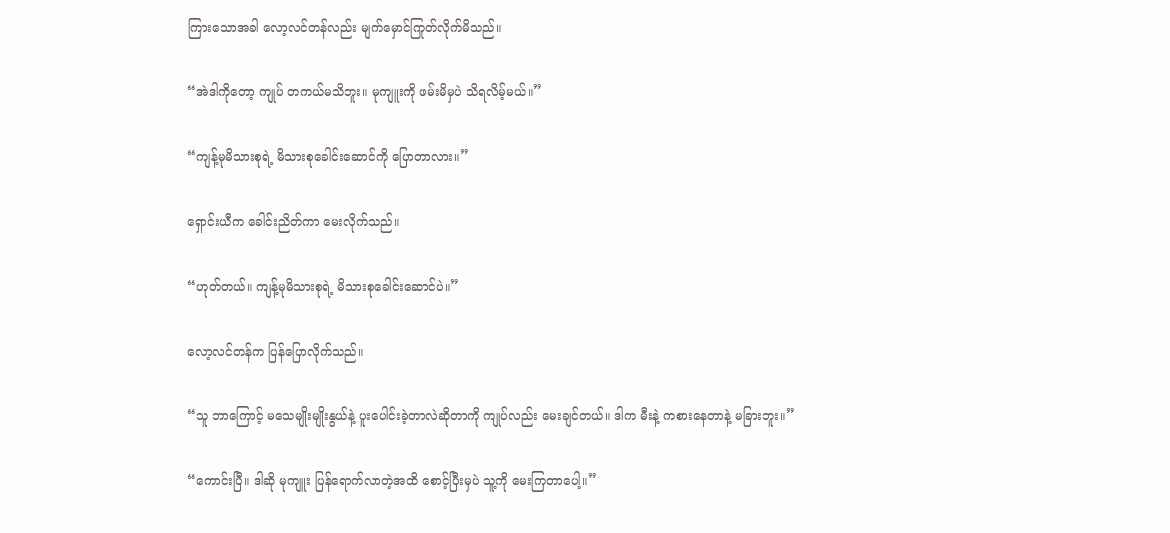ကြားသောအခါ လော့လင်တန်လည်း မျက်မှောင်ကြုတ်လိုက်မိသည်။

“အဲဒါကိုတော့ ကျုပ် တကယ်မသိဘူး။ မုကျူးကို ဖမ်းမိမှပဲ သိရလိမ့်မယ်။”

“ကျန့်မုမိသားစုရဲ့ မိသားစုခေါင်းဆောင်ကို ပြောတာလား။”

ရှောင်းယီက ခေါင်းညိတ်ကာ မေးလိုက်သည်။

“ဟုတ်တယ်။ ကျန့်မုမိသားစုရဲ့ မိသားစုခေါင်းဆောင်ပဲ။”

လော့လင်တန်က ပြန်ပြောလိုက်သည်။

“သူ ဘာကြောင့် မသေမျိုးမျိုးနွယ်နဲ့ ပူးပေါင်းခဲ့တာလဲဆိုတာကို ကျုပ်လည်း မေးချင်တယ်။ ဒါက မီးနဲ့ ကစားနေတာနဲ့ မခြားဘူး။”

“ကောင်းပြီ။ ဒါဆို မုကျူး ပြန်ရောက်လာတဲ့အထိ စောင့်ပြီးမှပဲ သူ့ကို မေးကြတာပေါ့။”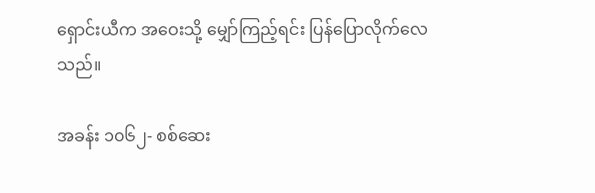ရှောင်းယီက အဝေးသို့ မျှော်ကြည့်ရင်း ပြန်ပြောလိုက်လေသည်။

အခန်း ၁၀၆၂- စစ်ဆေး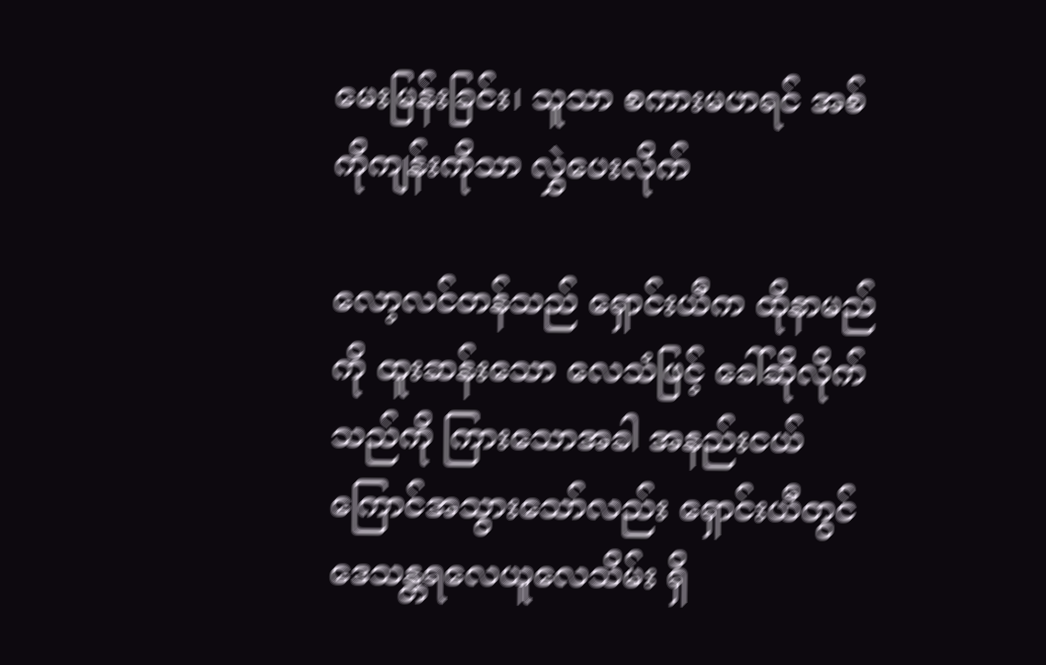မေးမြန်းခြင်း၊ သူသာ စကားမဟရင် အစ်ကိုကျန်းကိုသာ လွှဲပေးလိုက်

လော့လင်တန်သည် ရှောင်းယီက ထိုနာမည်ကို ထူးဆန်းသော လေသံဖြင့် ခေါ်ဆိုလိုက်သည်ကို ကြားသောအခါ အနည်းငယ် ကြောင်အသွားသော်လည်း ရှောင်းယီတွင် ဒေသန္တရလေယူလေသိမ်း ရှိ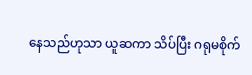နေသည်ဟုသာ ယူဆကာ သိပ်ပြီး ဂရုမစိုက်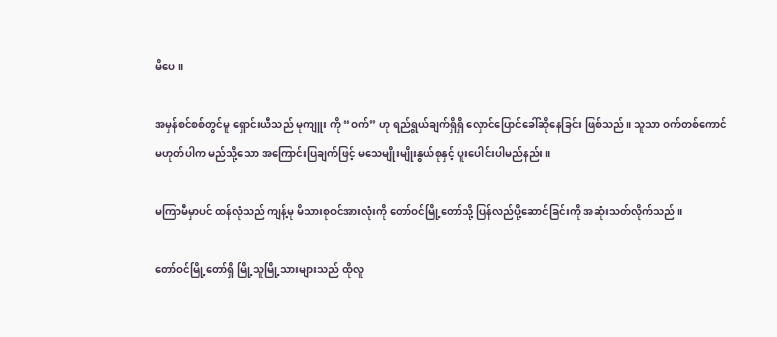မိပေ။

အမှန်စင်စစ်တွင်မူ ရှောင်းယီသည် မုကျူး ကို “ဝက်” ဟု ရည်ရွယ်ချက်ရှိရှိ လှောင်ပြောင်ခေါ်ဆိုနေခြင်း ဖြစ်သည်။ သူသာ ဝက်တစ်ကောင် မဟုတ်ပါက မည်သို့သော အကြောင်းပြချက်ဖြင့် မသေမျိုးမျိုးနွယ်စုနှင့် ပူးပေါင်းပါမည်နည်း။

မကြာမီမှာပင် ထန်လုံသည် ကျန့်မု မိသားစုဝင်အားလုံးကို တော်ဝင်မြို့တော်သို့ ပြန်လည်ပို့ဆောင်ခြင်းကို အဆုံးသတ်လိုက်သည်။

တော်ဝင်မြို့တော်ရှိ မြို့သူမြို့သားများသည် ထိုလူ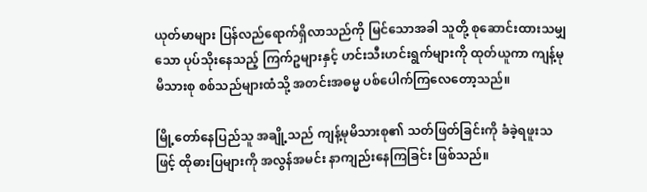ယုတ်မာများ ပြန်လည်ရောက်ရှိလာသည်ကို မြင်သောအခါ သူတို့ စုဆောင်းထားသမျှသော ပုပ်သိုးနေသည့် ကြက်ဥများနှင့် ဟင်းသီးဟင်းရွက်များကို ထုတ်ယူကာ ကျန့်မုမိသားစု စစ်သည်များထံသို့ အတင်းအဓမ္မ ပစ်ပေါက်ကြလေတော့သည်။

မြို့တော်နေပြည်သူ အချို့သည် ကျန့်မုမိသားစု၏ သတ်ဖြတ်ခြင်းကို ခံခဲ့ရဖူးသဖြင့် ထိုဓားပြများကို အလွန်အမင်း နာကျည်းနေကြခြင်း ဖြစ်သည်။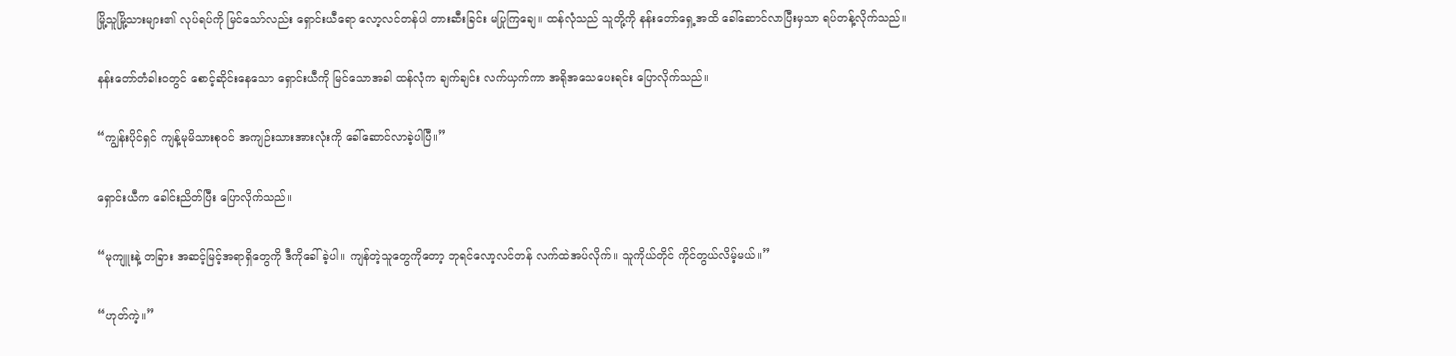မြို့သူမြို့သားများ၏ လုပ်ရပ်ကို မြင်သော်လည်း ရှောင်းယီရော လော့လင်တန်ပါ တားဆီးခြင်း မပြုကြချေ။ ထန်လုံသည် သူတို့ကို နန်းတော်ရှေ့အထိ ခေါ်ဆောင်လာပြီးမှသာ ရပ်တန့်လိုက်သည်။

နန်းတော်တံခါးဝတွင် စောင့်ဆိုင်းနေသော ရှောင်းယီကို မြင်သောအခါ ထန်လုံက ချက်ချင်း လက်ယှက်ကာ အရိုအသေပေးရင်း ပြောလိုက်သည်။

“ကျွန်းပိုင်ရှင် ကျန့်မုမိသားစုဝင် အကျဉ်းသားအားလုံးကို ခေါ်ဆောင်လာခဲ့ပါပြီ။”

ရှောင်းယီက ခေါင်းညိတ်ပြီး ပြောလိုက်သည်။

“မုကျူးနဲ့ တခြား အဆင့်မြင့်အရာရှိတွေကို ဒီကိုခေါ်ခဲ့ပါ။ ကျန်တဲ့သူတွေကိုတော့ ဘုရင်လော့လင်တန် လက်ထဲအပ်လိုက်။ သူကိုယ်တိုင် ကိုင်တွယ်လိမ့်မယ်။”

“ဟုတ်ကဲ့။”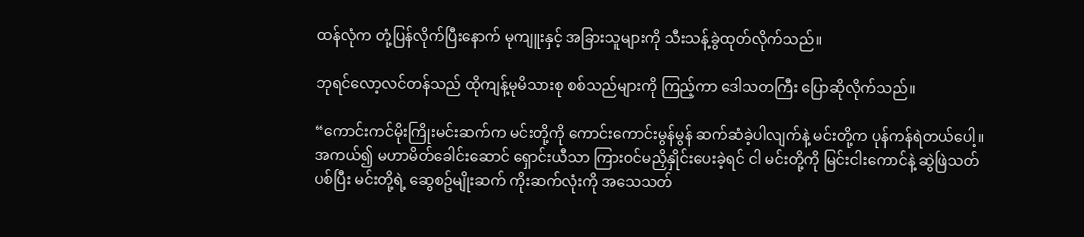ထန်လုံက တုံ့ပြန်လိုက်ပြီးနောက် မုကျူးနှင့် အခြားသူများကို သီးသန့်ခွဲထုတ်လိုက်သည်။

ဘုရင်လော့လင်တန်သည် ထိုကျန့်မုမိသားစု စစ်သည်များကို ကြည့်ကာ ဒေါသတကြီး ပြောဆိုလိုက်သည်။

“ကောင်းကင်မိုးကြိုးမင်းဆက်က မင်းတို့ကို ကောင်းကောင်းမွန်မွန် ဆက်ဆံခဲ့ပါလျက်နဲ့ မင်းတို့က ပုန်ကန်ရဲတယ်ပေါ့။ အကယ်၍ မဟာမိတ်ခေါင်းဆောင် ရှောင်းယီသာ ကြားဝင်မညှိနှိုင်းပေးခဲ့ရင် ငါ မင်းတို့ကို မြင်းငါးကောင်နဲ့ ဆွဲဖြဲသတ်ပစ်ပြီး မင်းတို့ရဲ့ ဆွေစဥ်မျိုးဆက် ကိုးဆက်လုံးကို အသေသတ်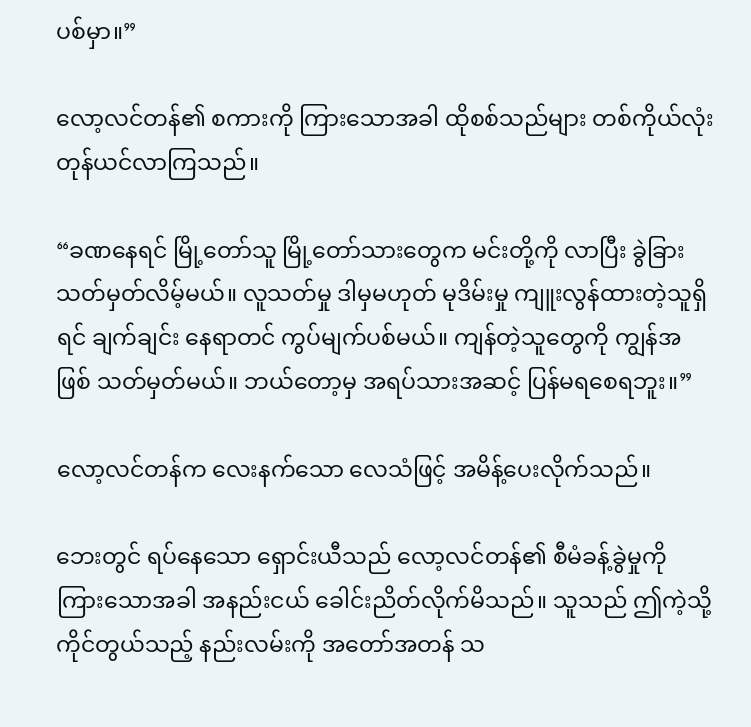ပစ်မှာ။”

လော့လင်တန်၏ စကားကို ကြားသောအခါ ထိုစစ်သည်များ တစ်ကိုယ်လုံး တုန်ယင်လာကြသည်။

“ခဏနေရင် မြို့တော်သူ မြို့တော်သားတွေက မင်းတို့ကို လာပြီး ခွဲခြားသတ်မှတ်လိမ့်မယ်။ လူသတ်မှု ဒါမှမဟုတ် မုဒိမ်းမှု ကျူးလွန်ထားတဲ့သူရှိရင် ချက်ချင်း နေရာတင် ကွပ်မျက်ပစ်မယ်။ ကျန်တဲ့သူတွေကို ကျွန်အဖြစ် သတ်မှတ်မယ်။ ဘယ်တော့မှ အရပ်သားအဆင့် ပြန်မရစေရဘူး။”

လော့လင်တန်က လေးနက်သော လေသံဖြင့် အမိန့်ပေးလိုက်သည်။

ဘေးတွင် ရပ်နေသော ရှောင်းယီသည် လော့လင်တန်၏ စီမံခန့်ခွဲမှုကို ကြားသောအခါ အနည်းငယ် ခေါင်းညိတ်လိုက်မိသည်။ သူသည် ဤကဲ့သို့ ကိုင်တွယ်သည့် နည်းလမ်းကို အတော်အတန် သ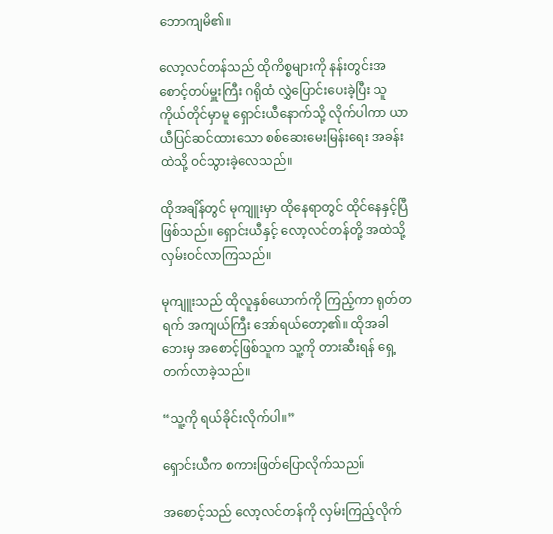ဘောကျမိ၏။

လော့လင်တန်သည် ထိုကိစ္စများကို နန်းတွင်းအစောင့်တပ်မှူးကြီး ဂရိုထံ လွှဲပြောင်းပေးခဲ့ပြီး သူကိုယ်တိုင်မှာမူ ရှောင်းယီနောက်သို့ လိုက်ပါကာ ယာယီပြင်ဆင်ထားသော စစ်ဆေးမေးမြန်းရေး အခန်းထဲသို့ ဝင်သွားခဲ့လေသည်။

ထိုအချိန်တွင် မုကျူးမှာ ထိုနေရာတွင် ထိုင်နေနှင့်ပြီ ဖြစ်သည်။ ရှောင်းယီနှင့် လော့လင်တန်တို့ အထဲသို့ လှမ်းဝင်လာကြသည်။

မုကျူးသည် ထိုလူနှစ်ယောက်ကို ကြည့်ကာ ရုတ်တရက် အကျယ်ကြီး အော်ရယ်တော့၏။ ထိုအခါ ဘေးမှ အစောင့်ဖြစ်သူက သူ့ကို တားဆီးရန် ရှေ့တက်လာခဲ့သည်။

“သူ့ကို ရယ်ခိုင်းလိုက်ပါ။”

ရှောင်းယီက စကားဖြတ်ပြောလိုက်သည။်

အစောင့်သည် လော့လင်တန်ကို လှမ်းကြည့်လိုက်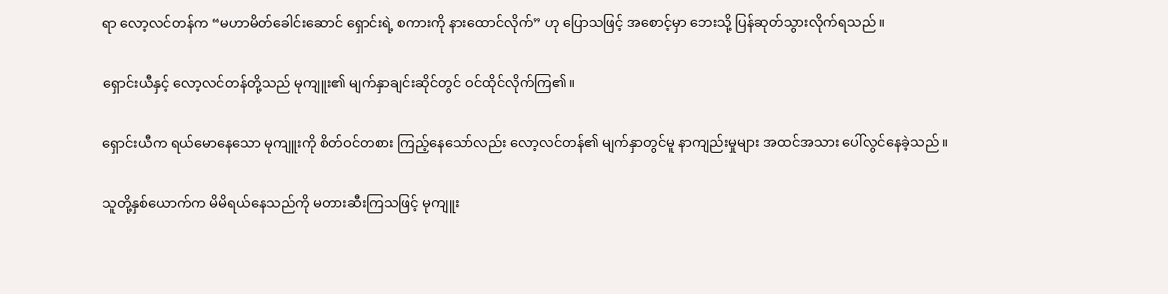ရာ လော့လင်တန်က “မဟာမိတ်ခေါင်းဆောင် ရှောင်းရဲ့ စကားကို နားထောင်လိုက်” ဟု ပြောသဖြင့် အစောင့်မှာ ဘေးသို့ ပြန်ဆုတ်သွားလိုက်ရသည်။

ရှောင်းယီနှင့် လော့လင်တန်တို့သည် မုကျူး၏ မျက်နှာချင်းဆိုင်တွင် ဝင်ထိုင်လိုက်ကြ၏။

ရှောင်းယီက ရယ်မောနေသော မုကျူးကို စိတ်ဝင်တစား ကြည့်နေသော်လည်း လော့လင်တန်၏ မျက်နှာတွင်မူ နာကျည်းမှုများ အထင်အသား ပေါ်လွင်နေခဲ့သည်။

သူတို့နှစ်ယောက်က မိမိရယ်နေသည်ကို မတားဆီးကြသဖြင့် မုကျူး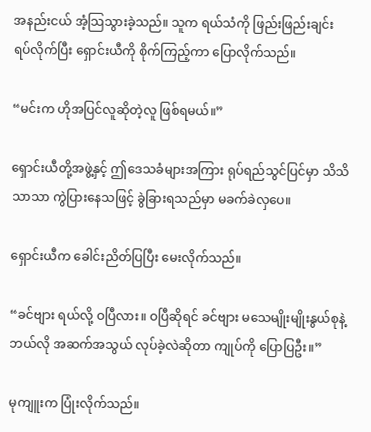အနည်းငယ် အံ့သြသွားခဲ့သည်။ သူက ရယ်သံကို ဖြည်းဖြည်းချင်း ရပ်လိုက်ပြီး ရှောင်းယီကို စိုက်ကြည့်ကာ ပြောလိုက်သည်။

“မင်းက ဟိုအပြင်လူဆိုတဲ့လူ ဖြစ်ရမယ်။”

ရှောင်းယီတို့အဖွဲ့နှင့် ဤဒေသခံများအကြား ရုပ်ရည်သွင်ပြင်မှာ သိသိသာသာ ကွဲပြားနေသဖြင့် ခွဲခြားရသည်မှာ မခက်ခဲလှပေ။

ရှောင်းယီက ခေါင်းညိတ်ပြပြီး မေးလိုက်သည်။

“ခင်ဗျား ရယ်လို့ ဝပြီလား။ ဝပြီဆိုရင် ခင်ဗျား မသေမျိုးမျိုးနွယ်စုနဲ့ ဘယ်လို အဆက်အသွယ် လုပ်ခဲ့လဲဆိုတာ ကျုပ်ကို ပြောပြဦး။”

မုကျူးက ပြုံးလိုက်သည်။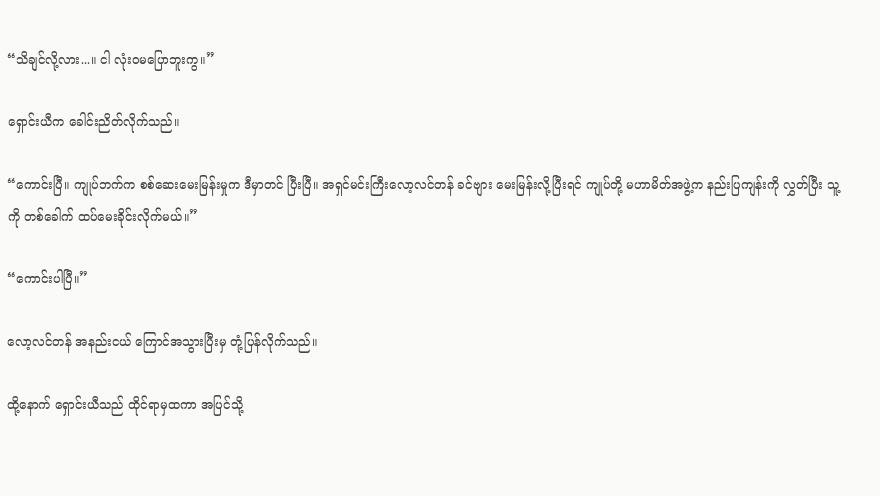“သိချင်လို့လား...။ ငါ လုံးဝမပြောဘူးကွ။”

ရှောင်းယီက ခေါင်းညိတ်လိုက်သည်။

“ကောင်းပြီ။ ကျုပ်ဘက်က စစ်ဆေးမေးမြန်းမှုက ဒီမှာတင် ပြီးပြီ။ အရှင်မင်းကြီးလော့လင်တန် ခင်ဗျား မေးမြန်းလို့ပြီးရင် ကျုပ်တို့ မဟာမိတ်အဖွဲ့က နည်းပြကျန်းကို လွှတ်ပြီး သူ့ကို တစ်ခေါက် ထပ်မေးခိုင်းလိုက်မယ်။”

“ကောင်းပါပြီ။”

လော့လင်တန် အနည်းငယ် ကြောင်အသွားပြီးမှ တုံ့ပြန်လိုက်သည်။

ထို့နောက် ရှောင်းယီသည် ထိုင်ရာမှထကာ အပြင်သို့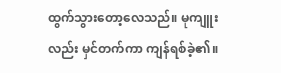ထွက်သွားတော့လေသည်။ မုကျူးလည်း မှင်တက်ကာ ကျန်ရစ်ခဲ့၏။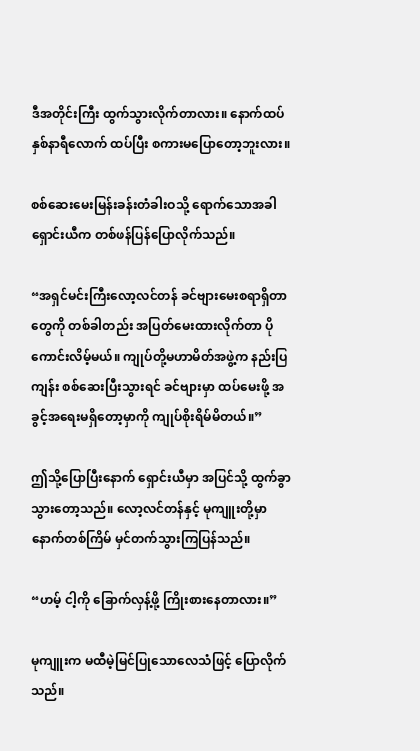ဒီအတိုင်းကြီး ထွက်သွားလိုက်တာလား။ နောက်ထပ် နှစ်နာရီလောက် ထပ်ပြီး စကားမပြောတော့ဘူးလား။

စစ်ဆေးမေးမြန်းခန်းတံခါးဝသို့ ရောက်သောအခါ ရှောင်းယီက တစ်ဖန်ပြန်ပြောလိုက်သည်။

“အရှင်မင်းကြီးလော့လင်တန် ခင်ဗျားမေးစရာရှိတာတွေကို တစ်ခါတည်း အပြတ်မေးထားလိုက်တာ ပိုကောင်းလိမ့်မယ်။ ကျုပ်တို့မဟာမိတ်အဖွဲ့က နည်းပြကျန်း စစ်ဆေးပြီးသွားရင် ခင်ဗျားမှာ ထပ်မေးဖို့ အခွင့်အရေးမရှိတော့မှာကို ကျုပ်စိုးရိမ်မိတယ်။”

ဤသို့ပြောပြီးနောက် ရှောင်းယီမှာ အပြင်သို့ ထွက်ခွာသွားတော့သည်။ လော့လင်တန်နှင့် မုကျူးတို့မှာ နောက်တစ်ကြိမ် မှင်တက်သွားကြပြန်သည်။

“ဟမ့် ငါ့ကို ခြောက်လှန့်ဖို့ ကြိုးစားနေတာလား။”

မုကျူးက မထီမဲ့မြင်ပြုသောလေသံဖြင့် ပြောလိုက်သည်။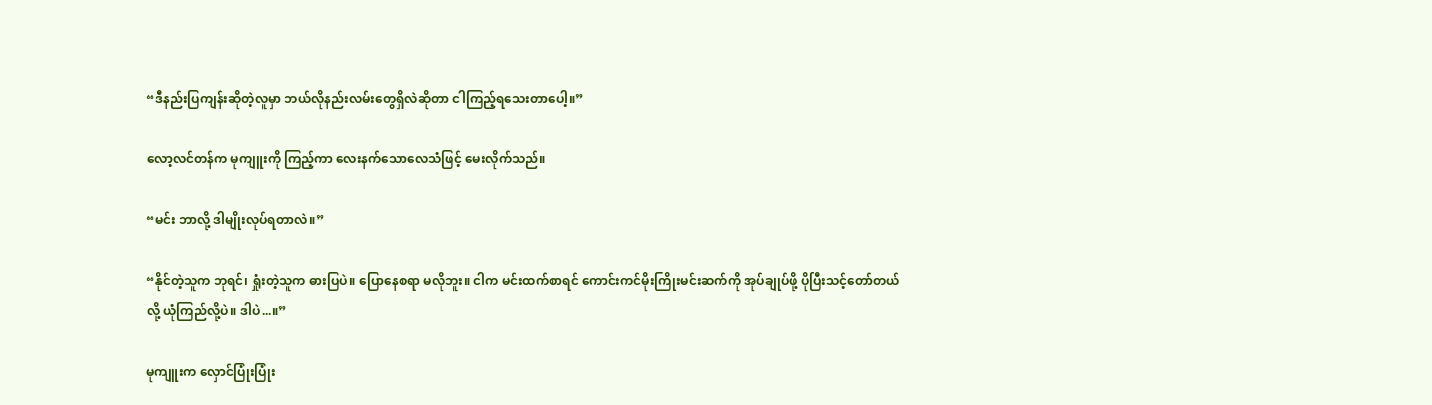“ဒီနည်းပြကျန်းဆိုတဲ့လူမှာ ဘယ်လိုနည်းလမ်းတွေရှိလဲဆိုတာ ငါကြည့်ရသေးတာပေါ့။”

လော့လင်တန်က မုကျူးကို ကြည့်ကာ လေးနက်သောလေသံဖြင့် မေးလိုက်သည်။

“မင်း ဘာလို့ ဒါမျိုးလုပ်ရတာလဲ။”

“နိုင်တဲ့သူက ဘုရင်၊ ရှုံးတဲ့သူက ဓားပြပဲ။ ပြောနေစရာ မလိုဘူး။ ငါက မင်းထက်စာရင် ကောင်းကင်မိုးကြိုးမင်းဆက်ကို အုပ်ချုပ်ဖို့ ပိုပြီးသင့်တော်တယ်လို့ ယုံကြည်လို့ပဲ။ ဒါပဲ...။”

မုကျူးက လှောင်ပြုံးပြုံး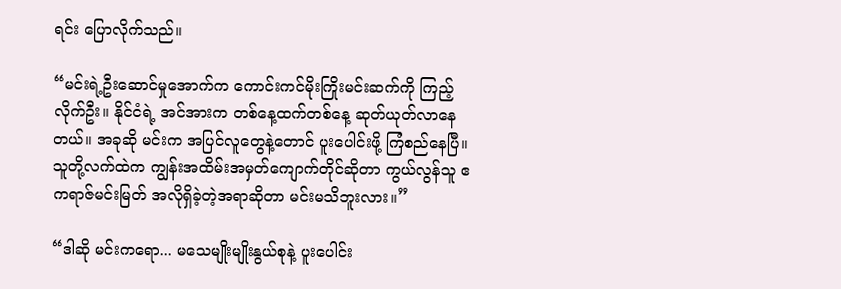ရင်း ပြောလိုက်သည်။

“မင်းရဲ့ဦးဆောင်မှုအောက်က ကောင်းကင်မိုးကြိုးမင်းဆက်ကို ကြည့်လိုက်ဦး။ နိုင်ငံရဲ့ အင်အားက တစ်နေ့ထက်တစ်နေ့ ဆုတ်ယုတ်လာနေတယ်။ အခုဆို မင်းက အပြင်လူတွေနဲ့တောင် ပူးပေါင်းဖို့ ကြံစည်နေပြီ။ သူတို့လက်ထဲက ကျွန်းအထိမ်းအမှတ်ကျောက်တိုင်ဆိုတာ ကွယ်လွန်သူ ဧကရာဇ်မင်းမြတ် အလိုရှိခဲ့တဲ့အရာဆိုတာ မင်းမသိဘူးလား။”

“ဒါဆို မင်းကရော... မသေမျိုးမျိုးနွယ်စုနဲ့ ပူးပေါင်း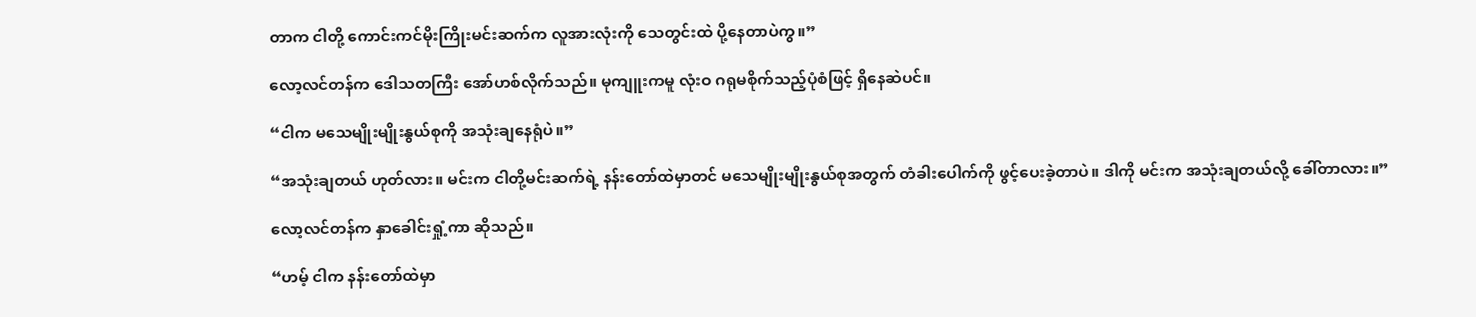တာက ငါတို့ ကောင်းကင်မိုးကြိုးမင်းဆက်က လူအားလုံးကို သေတွင်းထဲ ပို့နေတာပဲကွ။”

လော့လင်တန်က ဒေါသတကြီး အော်ဟစ်လိုက်သည်။ မုကျူးကမူ လုံးဝ ဂရုမစိုက်သည့်ပုံစံဖြင့် ရှိနေဆဲပင်။

“ငါက မသေမျိုးမျိုးနွယ်စုကို အသုံးချနေရုံပဲ။”

“အသုံးချတယ် ဟုတ်လား။ မင်းက ငါတို့မင်းဆက်ရဲ့ နန်းတော်ထဲမှာတင် မသေမျိုးမျိုးနွယ်စုအတွက် တံခါးပေါက်ကို ဖွင့်ပေးခဲ့တာပဲ။ ဒါကို မင်းက အသုံးချတယ်လို့ ခေါ်တာလား။”

လော့လင်တန်က နှာခေါင်းရှုံ့ကာ ဆိုသည်။

“ဟမ့် ငါက နန်းတော်ထဲမှာ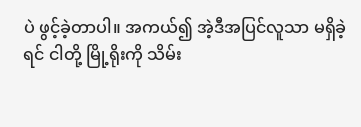ပဲ ဖွင့်ခဲ့တာပါ။ အကယ်၍ အဲ့ဒီအပြင်လူသာ မရှိခဲ့ရင် ငါတို့ မြို့ရိုးကို သိမ်း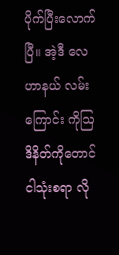ပိုက်ပြီးလောက်ပြီ။ အဲ့ဒီ လေဟာနယ် လမ်းကြောင်း ကိုဩဒိနိတ်ကိုတောင် ငါသုံးစရာ လို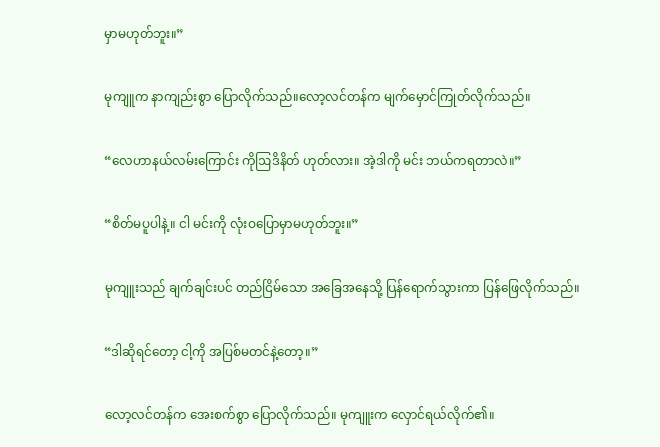မှာမဟုတ်ဘူး။”

မုကျူက နာကျည်းစွာ ပြောလိုက်သည်။လော့လင်တန်က မျက်မှောင်ကြုတ်လိုက်သည်။

“လေဟာနယ်လမ်းကြောင်း ကိုဩဒိနိတ် ဟုတ်လား။ အဲ့ဒါကို မင်း ဘယ်ကရတာလဲ။”

“စိတ်မပူပါနဲ့။ ငါ မင်းကို လုံးဝပြောမှာမဟုတ်ဘူး။”

မုကျူးသည် ချက်ချင်းပင် တည်ငြိမ်သော အခြေအနေသို့ ပြန်ရောက်သွားကာ ပြန်ဖြေလိုက်သည်။

“ဒါဆိုရင်တော့ ငါ့ကို အပြစ်မတင်နဲ့တော့။”

လော့လင်တန်က အေးစက်စွာ ပြောလိုက်သည်။ မုကျူးက လှောင်ရယ်လိုက်၏။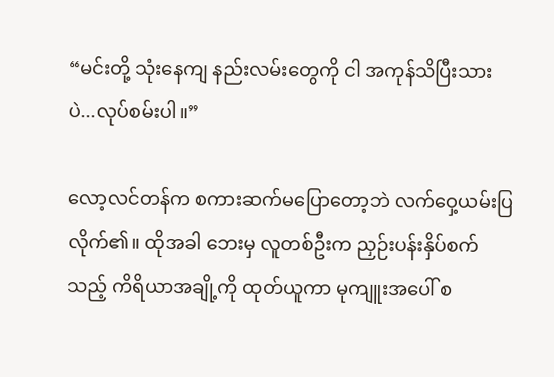“မင်းတို့ သုံးနေကျ နည်းလမ်းတွေကို ငါ အကုန်သိပြီးသားပဲ...လုပ်စမ်းပါ။”

လော့လင်တန်က စကားဆက်မပြောတော့ဘဲ လက်ဝှေ့ယမ်းပြလိုက်၏။ ထိုအခါ ဘေးမှ လူတစ်ဦးက ညှဉ်းပန်းနှိပ်စက်သည့် ကိရိယာအချို့ကို ထုတ်ယူကာ မုကျူးအပေါ် စ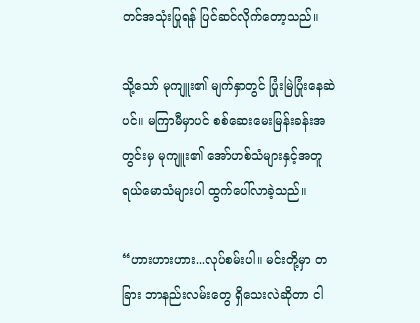တင်အသုံးပြုရန် ပြင်ဆင်လိုက်တော့သည်။

သို့သော် မုကျူး၏ မျက်နှာတွင် ပြုံးမြဲပြုံးနေဆဲပင်။ မကြာမီမှာပင် စစ်ဆေးမေးမြန်းခန်းအတွင်းမှ မုကျူး၏ အော်ဟစ်သံများနှင့်အတူ ရယ်မောသံများပါ ထွက်ပေါ်လာခဲ့သည်။

“ဟားဟားဟား...လုပ်စမ်းပါ။ မင်းတို့မှာ တခြား ဘာနည်းလမ်းတွေ ရှိသေးလဲဆိုတာ ငါ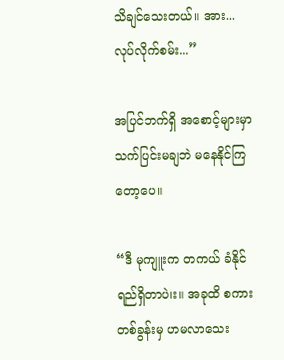သိချင်သေးတယ်။ အား...လုပ်လိုက်စမ်း...”

အပြင်ဘက်ရှိ အစောင့်များမှာ သက်ပြင်းမချဘဲ မနေနိုင်ကြတော့ပေ။

“ဒီ မုကျူးက တကယ် ခံနိုင်ရည်ရှိတာပဲ၊း။ အခုထိ စကားတစ်ခွန်းမှ ဟမလာသေး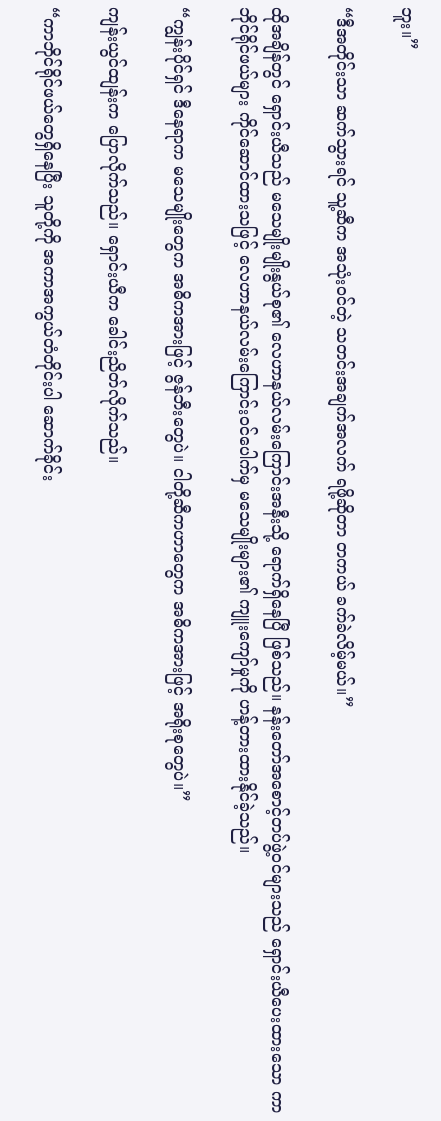ဘူး။”

“ဒီအတိုင်းသာ ဆက်သွားရင် သူ့ဆီက အသုံးဝင်တဲ့ သတင်းအချက်အလက် ရဖို့ဆိုတာ တကယ် ခက်ခဲလိမ့်မယ်။”

ထိုအချိန်တွင် ရှောင်းယီသည် မသေမျိုးမျိုးနွယ်စု၏ လေဟာနယ်လမ်းကြောင်းအနီးသို့ ရောက်ရှိနေပြီ ဖြစ်သည်။ နန်းတော်အစောင့်တပ်ဖွဲ့ဝင်များသည် ရှောင်းယီပေးထားသော ကာဘိုင်ရိုင်ဖယ်များ ကိုင်ဆောင်ထားသဖြင့် လေဟာနယ်လမ်းကြောင်းဝင်ပေါက်မှ မသေမျိုးများ၏ ကျူးကျော်မှုကို ဟန့်တားထားနိုင်ခဲ့သည်။

“ကျွန်းပိုင်ရှင် ဒီနေရာက မသေမျိုးတွေက အဓိကအားဖြင့် ဇွန်ဘီးတွေပဲ။ ငါတို့ဆီကဟာတွေက အဓိကအားဖြင့် အရိုးစုတွေပဲ။”

ကျန်းယွင်ထျန်းက ပြောလိုက်သည်။ ရှောင်းယီက ခေါင်းညိတ်လိုက်သည်။

“ကာဘိုင်ရိုင်ဖယ်တွေရှိနေပြီး သူတို့ကို အကာအကွယ်တံတိုင်းပါ ဆောက်ခိုင်း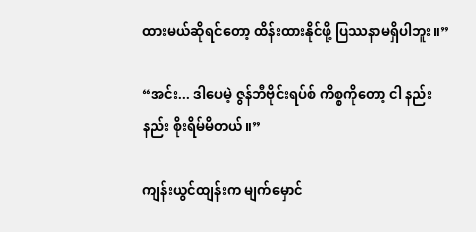ထားမယ်ဆိုရင်တော့ ထိန်းထားနိုင်ဖို့ ပြဿနာမရှိပါဘူး။”

“အင်း... ဒါပေမဲ့ ဇွန်ဘီဗိုင်းရပ်စ် ကိစ္စကိုတော့ ငါ နည်းနည်း စိုးရိမ်မိတယ်။”

ကျန်းယွင်ထျန်းက မျက်မှောင်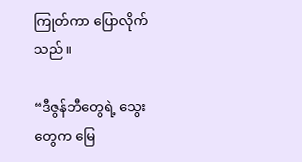ကြုတ်ကာ ပြောလိုက်သည်။

“ဒီဇွန်ဘီတွေရဲ့ သွေးတွေက မြေ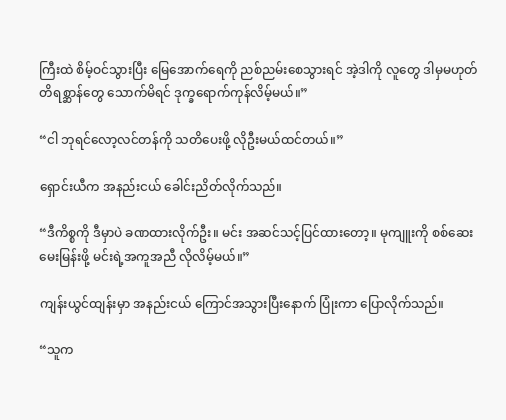ကြီးထဲ စိမ့်ဝင်သွားပြီး မြေအောက်ရေကို ညစ်ညမ်းစေသွားရင် အဲ့ဒါကို လူတွေ ဒါမှမဟုတ် တိရစ္ဆာန်တွေ သောက်မိရင် ဒုက္ခရောက်ကုန်လိမ့်မယ်။”

“ငါ ဘုရင်လော့လင်တန်ကို သတိပေးဖို့ လိုဦးမယ်ထင်တယ်။”

ရှောင်းယီက အနည်းငယ် ခေါင်းညိတ်လိုက်သည်။

“ဒီကိစ္စကို ဒီမှာပဲ ခဏထားလိုက်ဦး။ မင်း အဆင်သင့်ပြင်ထားတော့။ မုကျူးကို စစ်ဆေးမေးမြန်းဖို့ မင်းရဲ့အကူအညီ လိုလိမ့်မယ်။”

ကျန်းယွင်ထျန်းမှာ အနည်းငယ် ကြောင်အသွားပြီးနောက် ပြုံးကာ ပြောလိုက်သည်။

“သူက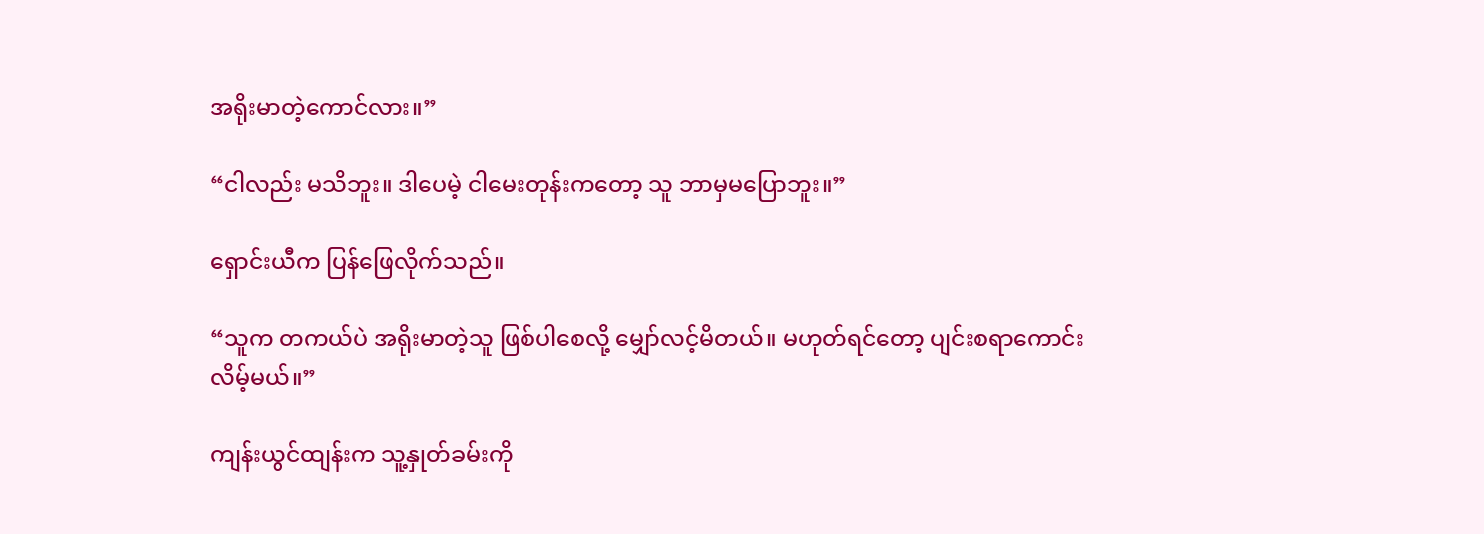အရိုးမာတဲ့ကောင်လား။”

“ငါလည်း မသိဘူး။ ဒါပေမဲ့ ငါမေးတုန်းကတော့ သူ ဘာမှမပြောဘူး။”

ရှောင်းယီက ပြန်ဖြေလိုက်သည်။

“သူက တကယ်ပဲ အရိုးမာတဲ့သူ ဖြစ်ပါစေလို့ မျှော်လင့်မိတယ်။ မဟုတ်ရင်တော့ ပျင်းစရာကောင်းလိမ့်မယ်။”

ကျန်းယွင်ထျန်းက သူ့နှုတ်ခမ်းကို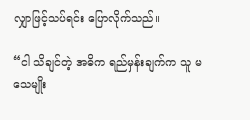လျှာဖြင့်သပ်ရင်း ပြောလိုက်သည်။

“ငါ သိချင်တဲ့ အဓိက ရည်မှန်းချက်က သူ မသေမျိုး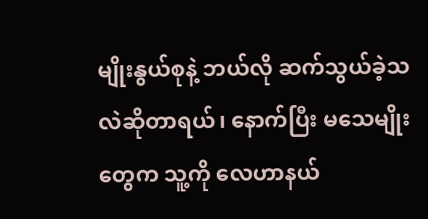မျိုးနွယ်စုနဲ့ ဘယ်လို ဆက်သွယ်ခဲ့သလဲဆိုတာရယ်၊ နောက်ပြီး မသေမျိုးတွေက သူ့ကို လေဟာနယ်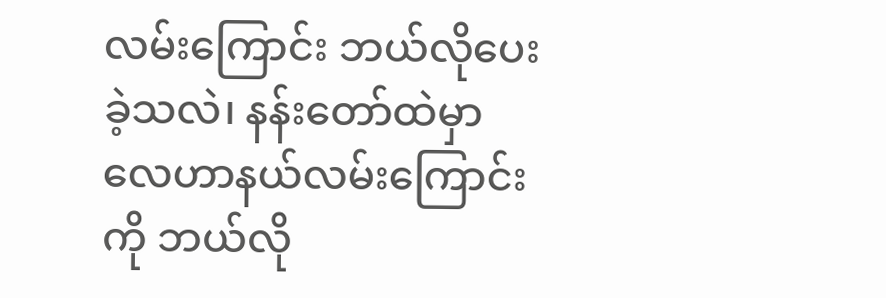လမ်းကြောင်း ဘယ်လိုပေးခဲ့သလဲ၊ နန်းတော်ထဲမှာ လေဟာနယ်လမ်းကြောင်းကို ဘယ်လို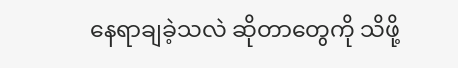နေရာချခဲ့သလဲ ဆိုတာတွေကို သိဖို့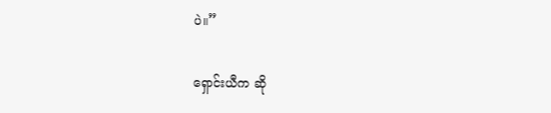ပဲ။”

ရှောင်းယီက ဆို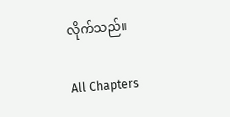လိုက်သည်။

All Chapters